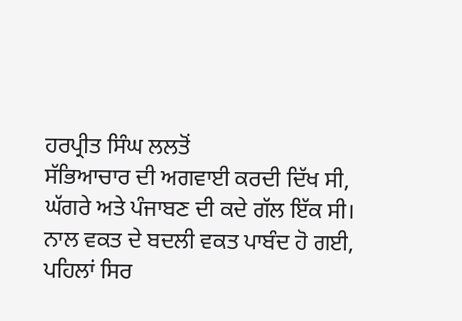ਹਰਪ੍ਰੀਤ ਸਿੰਘ ਲਲਤੋਂ
ਸੱਭਿਆਚਾਰ ਦੀ ਅਗਵਾਈ ਕਰਦੀ ਦਿੱਖ ਸੀ,
ਘੱਗਰੇ ਅਤੇ ਪੰਜਾਬਣ ਦੀ ਕਦੇ ਗੱਲ ਇੱਕ ਸੀ।
ਨਾਲ ਵਕਤ ਦੇ ਬਦਲੀ ਵਕਤ ਪਾਬੰਦ ਹੋ ਗਈ,
ਪਹਿਲਾਂ ਸਿਰ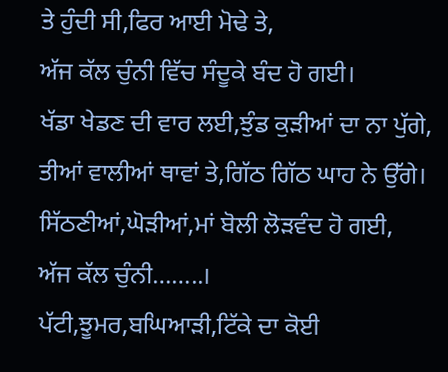ਤੇ ਹੁੰਦੀ ਸੀ,ਫਿਰ ਆਈ ਮੋਢੇ ਤੇ,
ਅੱਜ ਕੱਲ ਚੁੰਨੀ ਵਿੱਚ ਸੰਦੂਕੇ ਬੰਦ ਹੋ ਗਈ।
ਖੱਡਾ ਖੇਡਣ ਦੀ ਵਾਰ ਲਈ,ਝੁੰਡ ਕੁੜੀਆਂ ਦਾ ਨਾ ਪੁੱਗੇ,
ਤੀਆਂ ਵਾਲੀਆਂ ਥਾਵਾਂ ਤੇ,ਗਿੱਠ ਗਿੱਠ ਘਾਹ ਨੇ ਉੱਗੇ।
ਸਿੱਠਣੀਆਂ,ਘੋੜੀਆਂ,ਮਾਂ ਬੋਲੀ ਲੋੜਵੰਦ ਹੋ ਗਈ,
ਅੱਜ ਕੱਲ ਚੁੰਨੀ……..।
ਪੱਟੀ,ਝੂਮਰ,ਬਘਿਆੜੀ,ਟਿੱਕੇ ਦਾ ਕੋਈ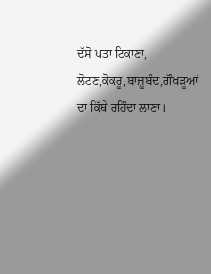ਦੱਸੋ ਪਤਾ ਟਿਕਾਣਾ,
ਲੋਟਣ,ਕੋਕਰੂ,ਬਾਜ਼ੂਬੰਦ,ਗੌਖੜੂਆਂ ਦਾ ਕਿੱਥੇ ਰਹਿੰਦਾ ਲਾਣਾ।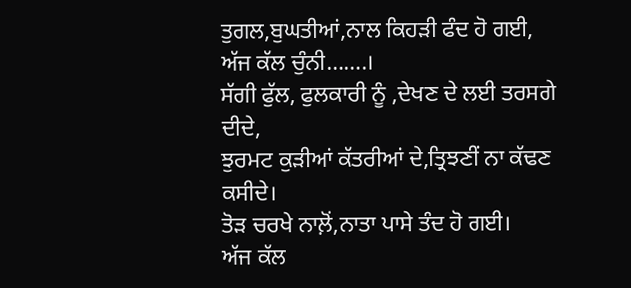ਤੁਗਲ,ਬੁਘਤੀਆਂ,ਨਾਲ ਕਿਹੜੀ ਫੰਦ ਹੋ ਗਈ,
ਅੱਜ ਕੱਲ ਚੁੰਨੀ…….।
ਸੱਗੀ ਫੁੱਲ, ਫੁਲਕਾਰੀ ਨੂੰ ,ਦੇਖਣ ਦੇ ਲਈ ਤਰਸਗੇ ਦੀਦੇ,
ਝੁਰਮਟ ਕੁੜੀਆਂ ਕੱਤਰੀਆਂ ਦੇ,ਤ੍ਰਿਝਣੀਂ ਨਾ ਕੱਢਣ ਕਸੀਦੇ।
ਤੋੜ ਚਰਖੇ ਨਾਲ਼ੋਂ,ਨਾਤਾ ਪਾਸੇ ਤੰਦ ਹੋ ਗਈ।
ਅੱਜ ਕੱਲ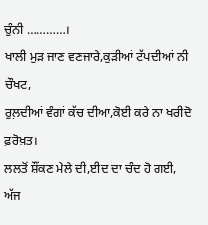ਚੁੰਨੀ …………।
ਖਾਲੀ ਮੁੜ ਜਾਣ ਵਣਜਾਰੇ,ਕੁੜੀਆਂ ਟੱਪਦੀਆਂ ਨੀ ਚੌਖਟ,
ਰੁਲ਼ਦੀਆਂ ਵੰਗਾਂ ਕੱਚ ਦੀਆ,ਕੋਈ ਕਰੇ ਨਾ ਖਰੀਦੋ ਫ਼ਰੋਖ਼ਤ।
ਲਲਤੋਂ ਸ਼ੌਂਕਣ ਮੇਲੇ ਦੀ,ਈਦ ਦਾ ਚੰਦ ਹੋ ਗਈ,
ਅੱਜ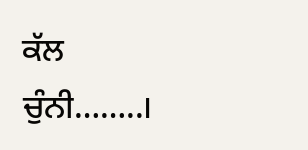ਕੱਲ ਚੁੰਨੀ……..।